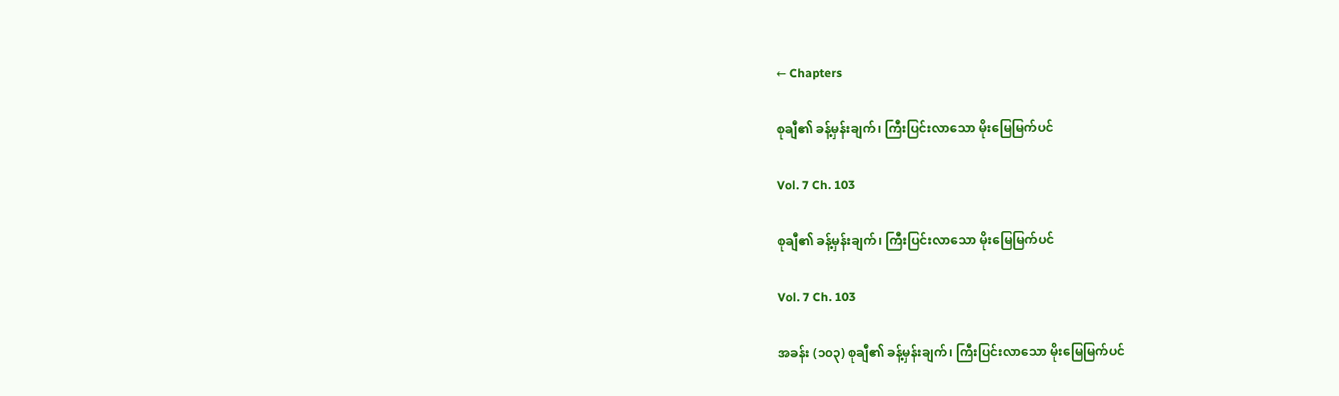← Chapters

စုချီ၏ ခန့်မှန်းချက်၊ ကြီးပြင်းလာသော မိုးမြေမြက်ပင်

Vol. 7 Ch. 103

စုချီ၏ ခန့်မှန်းချက်၊ ကြီးပြင်းလာသော မိုးမြေမြက်ပင်

Vol. 7 Ch. 103

အခန်း (၁၀၃) စုချီ၏ ခန့်မှန်းချက်၊ ကြီးပြင်းလာသော မိုးမြေမြက်ပင်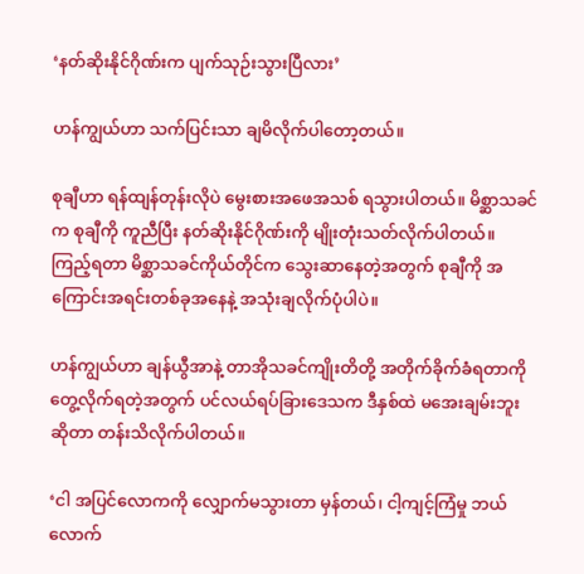‘နတ်ဆိုးနိုင်ဂိုဏ်းက ပျက်သုဉ်းသွားပြီလား’

ဟန်ကျွယ်ဟာ သက်ပြင်းသာ ချမိလိုက်ပါတော့တယ်။

စုချီဟာ ရန်ထျန်တုန်းလိုပဲ မွေးစားအဖေအသစ် ရသွားပါတယ်။ မိစ္ဆာသခင်က စုချီကို ကူညီပြီး နတ်ဆိုးနိုင်ဂိုဏ်းကို မျိုးတုံးသတ်လိုက်ပါတယ်။ ကြည့်ရတာ မိစ္ဆာသခင်ကိုယ်တိုင်က သွေးဆာနေတဲ့အတွက် စုချီကို အကြောင်းအရင်းတစ်ခုအနေနဲ့ အသုံးချလိုက်ပုံပါပဲ။

ဟန်ကျွယ်ဟာ ချန်ယွီအာနဲ့ တာအိုသခင်ကျိုးတိတို့ အတိုက်ခိုက်ခံရတာကို တွေ့လိုက်ရတဲ့အတွက် ပင်လယ်ရပ်ခြားဒေသက ဒီနှစ်ထဲ မအေးချမ်းဘူးဆိုတာ တန်းသိလိုက်ပါတယ်။

‘ငါ အပြင်လောကကို လျှောက်မသွားတာ မှန်တယ်၊ ငါ့ကျင့်ကြံမှု ဘယ်လောက်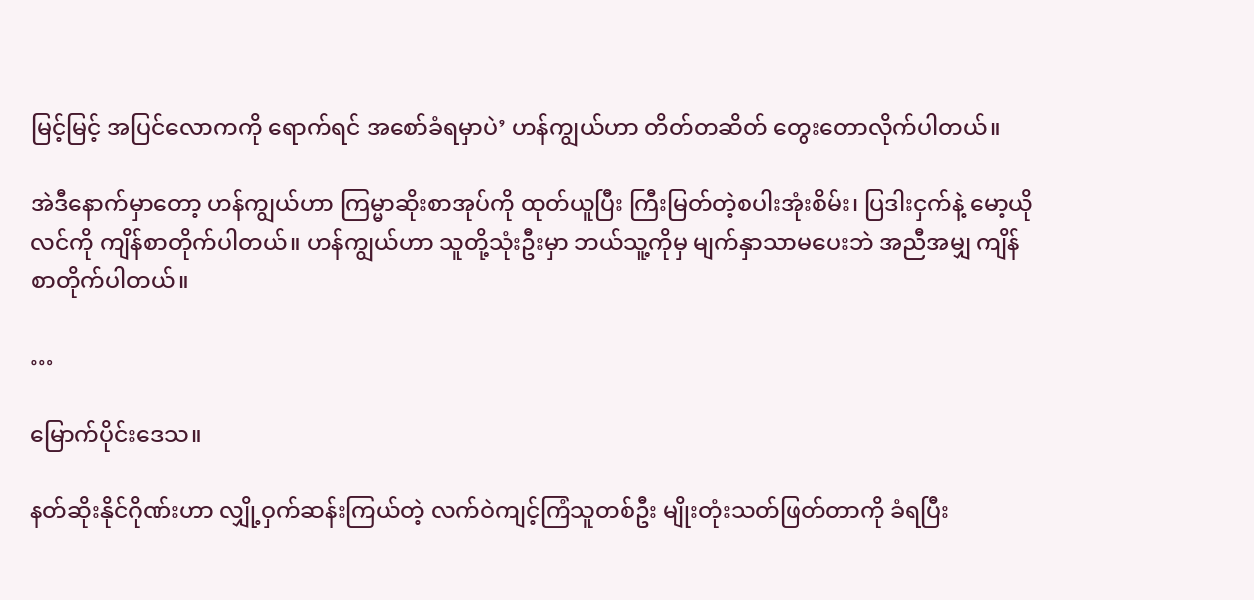မြင့်မြင့် အပြင်လောကကို ရောက်ရင် အစော်ခံရမှာပဲ’ ဟန်ကျွယ်ဟာ တိတ်တဆိတ် တွေးတောလိုက်ပါတယ်။

အဲဒီနောက်မှာတော့ ဟန်ကျွယ်ဟာ ကြမ္မာဆိုးစာအုပ်ကို ထုတ်ယူပြီး ကြီးမြတ်တဲ့စပါးအုံးစိမ်း၊ ပြဒါးငှက်နဲ့ မော့ယိုလင်ကို ကျိန်စာတိုက်ပါတယ်။ ဟန်ကျွယ်ဟာ သူတို့သုံးဦးမှာ ဘယ်သူ့ကိုမှ မျက်နှာသာမပေးဘဲ အညီအမျှ ကျိန်စာတိုက်ပါတယ်။

…

မြောက်ပိုင်းဒေသ။

နတ်ဆိုးနိုင်ဂိုဏ်းဟာ လျှို့ဝှက်ဆန်းကြယ်တဲ့ လက်ဝဲကျင့်ကြံသူတစ်ဦး မျိုးတုံးသတ်ဖြတ်တာကို ခံရပြီး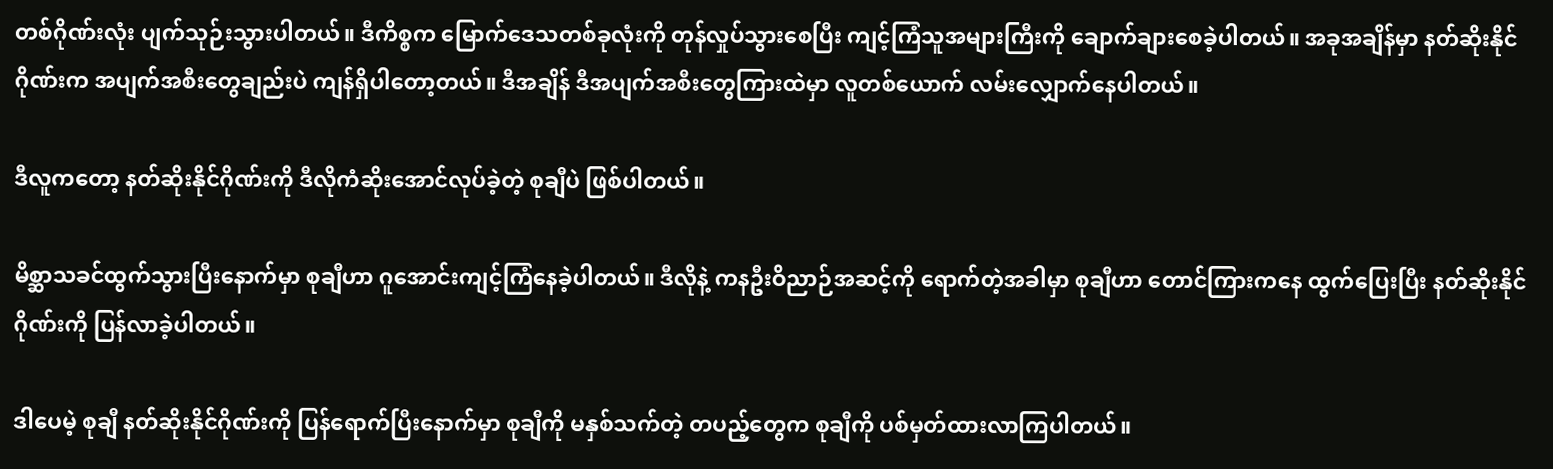တစ်ဂိုဏ်းလုံး ပျက်သုဉ်းသွားပါတယ်။ ဒီကိစ္စက မြောက်ဒေသတစ်ခုလုံးကို တုန်လှုပ်သွားစေပြီး ကျင့်ကြံသူအများကြီးကို ချောက်ချားစေခဲ့ပါတယ်။ အခုအချိန်မှာ နတ်ဆိုးနိုင်ဂိုဏ်းက အပျက်အစီးတွေချည်းပဲ ကျန်ရှိပါတော့တယ်။ ဒီအချိန် ဒီအပျက်အစီးတွေကြားထဲမှာ လူတစ်ယောက် လမ်းလျှောက်နေပါတယ်။

ဒီလူကတော့ နတ်ဆိုးနိုင်ဂိုဏ်းကို ဒီလိုကံဆိုးအောင်လုပ်ခဲ့တဲ့ စုချီပဲ ဖြစ်ပါတယ်။

မိစ္ဆာသခင်ထွက်သွားပြီးနောက်မှာ စုချီဟာ ဂူအောင်းကျင့်ကြံနေခဲ့ပါတယ်။ ဒီလိုနဲ့ ကနဦးဝိညာဉ်အဆင့်ကို ရောက်တဲ့အခါမှာ စုချီဟာ တောင်ကြားကနေ ထွက်ပြေးပြီး နတ်ဆိုးနိုင်ဂိုဏ်းကို ပြန်လာခဲ့ပါတယ်။

ဒါပေမဲ့ စုချီ နတ်ဆိုးနိုင်ဂိုဏ်းကို ပြန်ရောက်ပြီးနောက်မှာ စုချီကို မနှစ်သက်တဲ့ တပည့်တွေက စုချီကို ပစ်မှတ်ထားလာကြပါတယ်။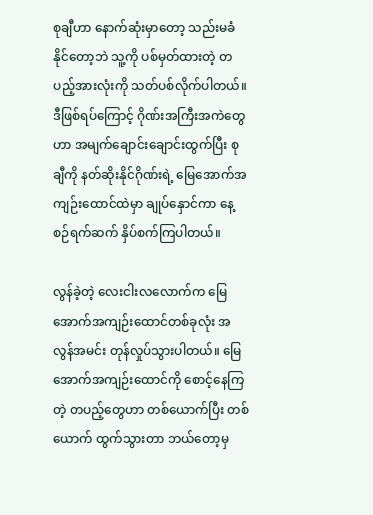စုချီဟာ နောက်ဆုံးမှာတော့ သည်းမခံနိုင်တော့ဘဲ သူ့ကို ပစ်မှတ်ထားတဲ့ တပည့်အားလုံးကို သတ်ပစ်လိုက်ပါတယ်။ ဒီဖြစ်ရပ်ကြောင့် ဂိုဏ်းအကြီးအကဲတွေဟာ အမျက်ချောင်းချောင်းထွက်ပြီး စုချီကို နတ်ဆိုးနိုင်ဂိုဏ်းရဲ့ မြေအောက်အကျဉ်းထောင်ထဲမှာ ချုပ်နှောင်ကာ နေ့စဉ်ရက်ဆက် နှိပ်စက်ကြပါတယ်။

လွန်ခဲ့တဲ့ လေးငါးလလောက်က မြေအောက်အကျဉ်းထောင်တစ်ခုလုံး အလွန်အမင်း တုန်လှုပ်သွားပါတယ်။ မြေအောက်အကျဉ်းထောင်ကို စောင့်နေကြတဲ့ တပည့်တွေဟာ တစ်ယောက်ပြီး တစ်ယောက် ထွက်သွားတာ ဘယ်တော့မှ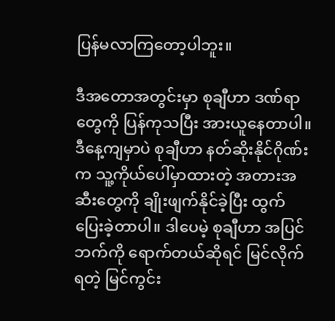ပြန်မလာကြတော့ပါဘူး။

ဒီအတောအတွင်းမှာ စုချီဟာ ဒဏ်ရာတွေကို ပြန်ကုသပြီး အားယူနေတာပါ။ ဒီနေ့ကျမှာပဲ စုချီဟာ နတ်ဆိုးနိုင်ဂိုဏ်းက သူ့ကိုယ်ပေါ်မှာထားတဲ့ အတားအဆီးတွေကို ချိုးဖျက်နိုင်ခဲ့ပြီး ထွက်ပြေးခဲ့တာပါ။ ဒါပေမဲ့ စုချီဟာ အပြင်ဘက်ကို ရောက်တယ်ဆိုရင် မြင်လိုက်ရတဲ့ မြင်ကွင်း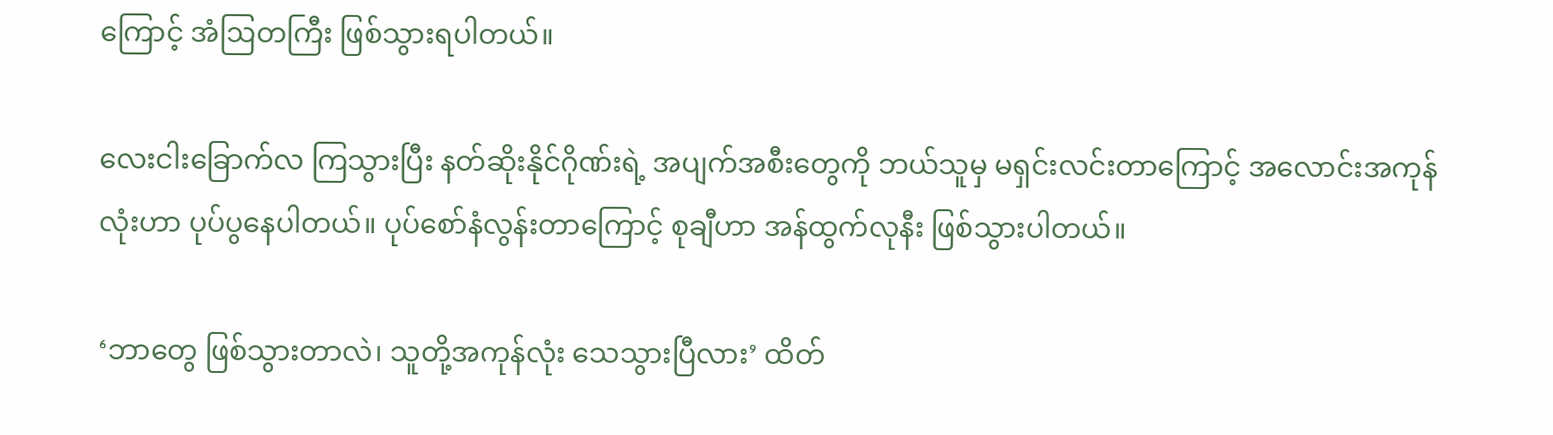ကြောင့် အံဩတကြီး ဖြစ်သွားရပါတယ်။

လေးငါးခြောက်လ ကြသွားပြီး နတ်ဆိုးနိုင်ဂိုဏ်းရဲ့ အပျက်အစီးတွေကို ဘယ်သူမှ မရှင်းလင်းတာကြောင့် အလောင်းအကုန်လုံးဟာ ပုပ်ပွနေပါတယ်။ ပုပ်စော်နံလွန်းတာကြောင့် စုချီဟာ အန်ထွက်လုနီး ဖြစ်သွားပါတယ်။

‘ဘာတွေ ဖြစ်သွားတာလဲ၊ သူတို့အကုန်လုံး သေသွားပြီလား’ ထိတ်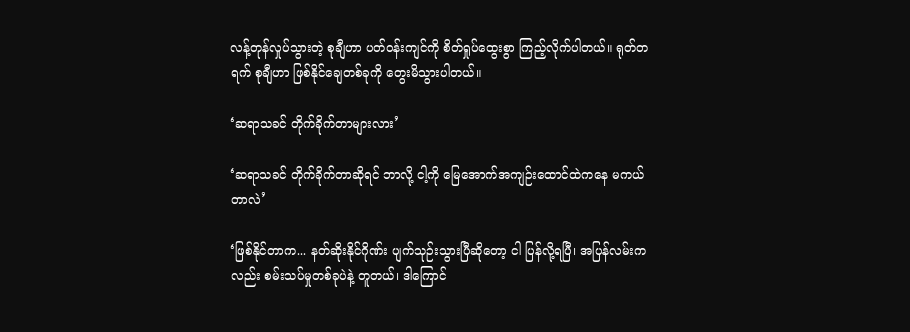လန့်တုန်လှုပ်သွားတဲ့ စုချီဟာ ပတ်ဝန်းကျင်ကို စိတ်ရှုပ်ထွေးစွာ ကြည့်လိုက်ပါတယ်။ ရုတ်တရက် စုချီဟာ ဖြစ်နိုင်ချေတစ်ခုကို တွေးမိသွားပါတယ်။

‘ဆရာသခင် တိုက်ခိုက်တာများလား’

‘ဆရာသခင် တိုက်ခိုက်တာဆိုရင် ဘာလို့ ငါ့ကို မြေအောက်အကျဉ်းထောင်ထဲကနေ မကယ်တာလဲ’

‘ဖြစ်နိုင်တာက... နတ်ဆိုးနိုင်ဂိုဏ်း ပျက်သုဉ်းသွားပြီဆိုတော့ ငါ ပြန်လို့ရပြီ၊ အပြန်လမ်းကလည်း စမ်းသပ်မှုတစ်ခုပဲနဲ့ တူတယ်၊ ဒါကြောင်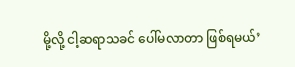မို့လို့ ငါ့ဆရာသခင် ပေါ်မလာတာ ဖြစ်ရမယ်’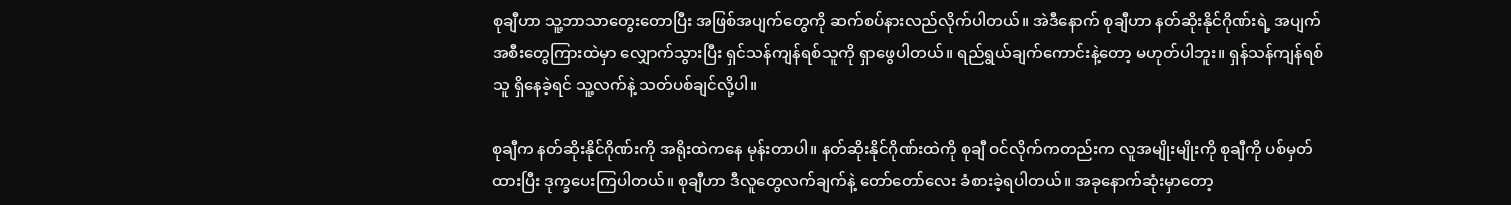စုချီဟာ သူ့ဘာသာတွေးတောပြီး အဖြစ်အပျက်တွေကို ဆက်စပ်နားလည်လိုက်ပါတယ်။ အဲဒီနောက် စုချီဟာ နတ်ဆိုးနိုင်ဂိုဏ်းရဲ့ အပျက်အစီးတွေကြားထဲမှာ လျှောက်သွားပြီး ရှင်သန်ကျန်ရစ်သူကို ရှာဖွေပါတယ်။ ရည်ရွယ်ချက်ကောင်းနဲ့တော့ မဟုတ်ပါဘူး။ ရှန်သန်ကျန်ရစ်သူ ရှိနေခဲ့ရင် သူ့လက်နဲ့ သတ်ပစ်ချင်လို့ပါ။

စုချီက နတ်ဆိုးနိုင်ဂိုဏ်းကို အရိုးထဲကနေ မုန်းတာပါ။ နတ်ဆိုးနိုင်ဂိုဏ်းထဲကို စုချီ ဝင်လိုက်ကတည်းက လူအမျိုးမျိုးကို စုချီကို ပစ်မှတ်ထားပြီး ဒုက္ခပေးကြပါတယ်။ စုချီဟာ ဒီလူတွေလက်ချက်နဲ့ တော်တော်လေး ခံစားခဲ့ရပါတယ်။ အခုနောက်ဆုံးမှာတော့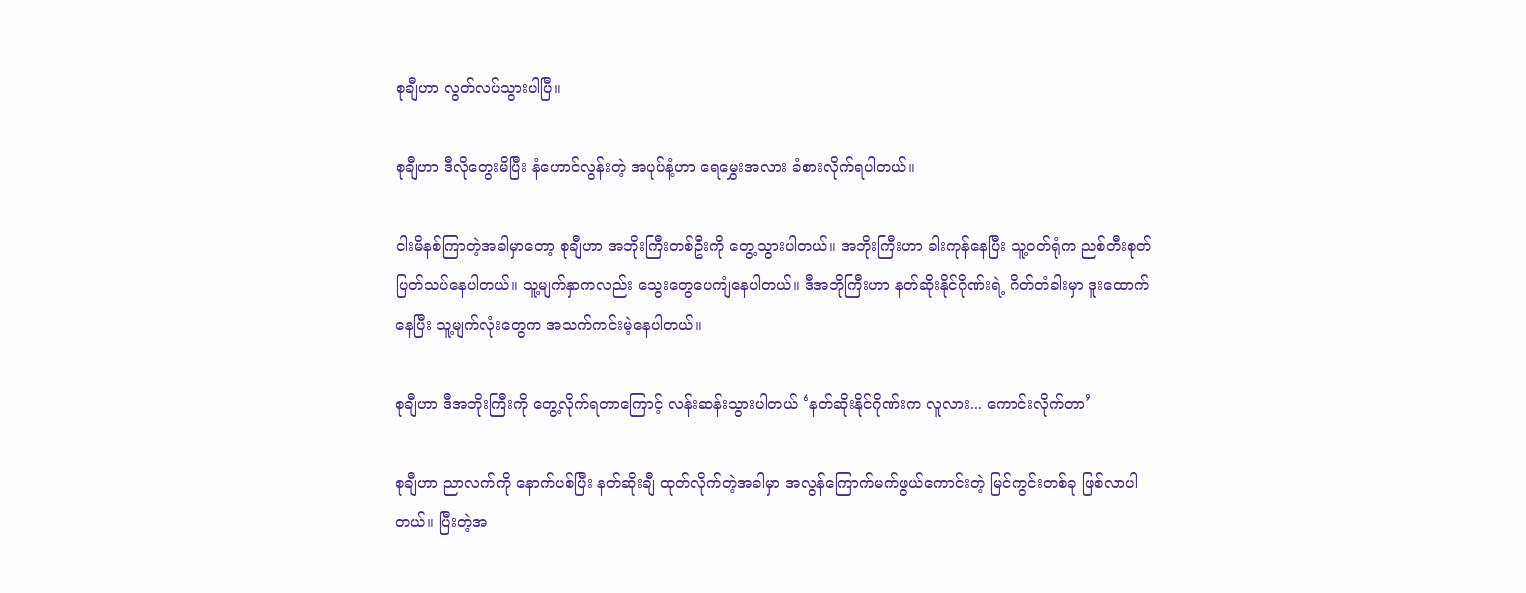စုချီဟာ လွတ်လပ်သွားပါပြီ။

စုချီဟာ ဒီလိုတွေးမိပြီး နံဟောင်လွန်းတဲ့ အပုပ်နံ့ဟာ ရေမွှေးအလား ခံစားလိုက်ရပါတယ်။

ငါးမိနစ်ကြာတဲ့အခါမှာတော့ စုချီဟာ အဘိုးကြီးတစ်ဦးကို တွေ့သွားပါတယ်။ အဘိုးကြီးဟာ ခါးကုန်နေပြီး သူ့ဝတ်ရုံက ညစ်တီးစုတ်ပြတ်သပ်နေပါတယ်။ သူ့မျက်နှာကလည်း သွေးတွေပေကျံနေပါတယ်။ ဒီအဘိုကြီးဟာ နတ်ဆိုးနိုင်ဂိုဏ်းရဲ့ ဂိတ်တံခါးမှာ ဒူးထောက်နေပြီး သူ့မျက်လုံးတွေက အသက်ကင်းမဲ့နေပါတယ်။

စုချီဟာ ဒီအဘိုးကြီးကို တွေ့လိုက်ရတာကြောင့် လန်းဆန်းသွားပါတယ် ‘နတ်ဆိုးနိုင်ဂိုဏ်းက လူလား... ကောင်းလိုက်တာ’

စုချီဟာ ညာလက်ကို နောက်ပစ်ပြီး နတ်ဆိုးချီ ထုတ်လိုက်တဲ့အခါမှာ အလွန်ကြောက်မက်ဖွယ်ကောင်းတဲ့ မြင်ကွင်းတစ်ခု ဖြစ်လာပါတယ်။ ပြီးတဲ့အ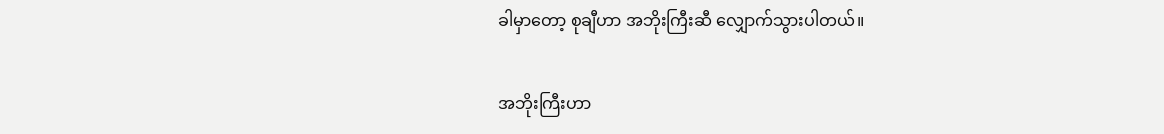ခါမှာတော့ စုချီဟာ အဘိုးကြီးဆီ လျှောက်သွားပါတယ်။

အဘိုးကြီးဟာ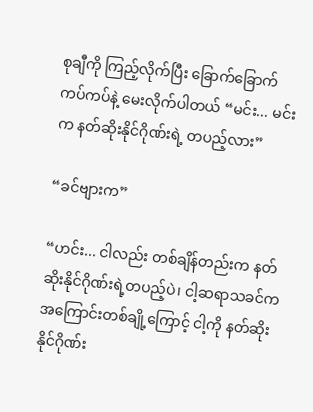စုချီကို ကြည့်လိုက်ပြီး ခြောက်ခြောက်ကပ်ကပ်နဲ့ မေးလိုက်ပါတယ် “မင်း... မင်းက နတ်ဆိုးနိုင်ဂိုဏ်းရဲ့ တပည့်လား”

“ခင်ဗျားက”

“ဟင်း... ငါလည်း တစ်ချိန်တည်းက နတ်ဆိုးနိုင်ဂိုဏ်းရဲ့တပည့်ပဲ၊ ငါ့ဆရာသခင်က အကြောင်းတစ်ချို့ကြောင့် ငါ့ကို နတ်ဆိုးနိုင်ဂိုဏ်း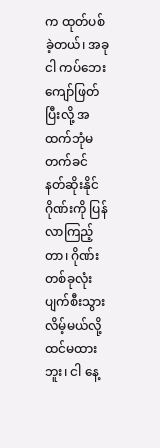က ထုတ်ပစ်ခဲ့တယ်၊ အခု ငါ ကပ်ဘေးကျော်ဖြတ်ပြီးလို့ အထက်ဘုံမတက်ခင် နတ်ဆိုးနိုင်ဂိုဏ်းကို ပြန်လာကြည့်တာ၊ ဂိုဏ်းတစ်ခုလုံး ပျက်စီးသွားလိမ့်မယ်လို့ ထင်မထားဘူး၊ ငါ နေ့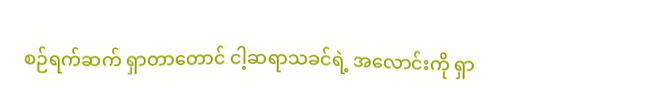စဉ်ရက်ဆက် ရှာတာတောင် ငါ့ဆရာသခင်ရဲ့ အလောင်းကို ရှာ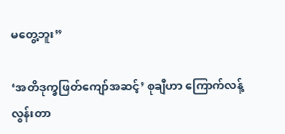မတွေ့ဘူး”

‘အတိဒုက္ခဖြတ်ကျော်အဆင့်’ စုချီဟာ ကြောက်လန့်လွန်းတာ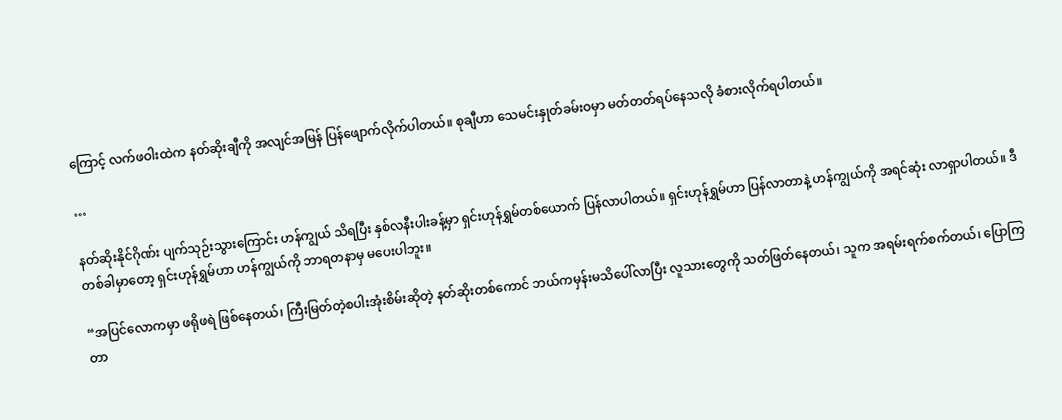ကြောင့် လက်ဖဝါးထဲက နတ်ဆိုးချီကို အလျင်အမြန် ပြန်ဖျောက်လိုက်ပါတယ်။ စုချီဟာ သေမင်းနှုတ်ခမ်းဝမှာ မတ်တတ်ရပ်နေသလို ခံစားလိုက်ရပါတယ်။

…

နတ်ဆိုးနိုင်ဂိုဏ်း ပျက်သုဉ်းသွားကြောင်း ဟန်ကျွယ် သိရပြီး နှစ်လနီးပါးခန့်မှာ ရှင်းဟုန်ရွှမ်တစ်ယောက် ပြန်လာပါတယ်။ ရှင်းဟုန်ရွှမ်ဟာ ပြန်လာတာနဲ့ ဟန်ကျွယ်ကို အရင်ဆုံး လာရှာပါတယ်။ ဒီတစ်ခါမှာတော့ ရှင်းဟုန်ရွှမ်ဟာ ဟန်ကျွယ်ကို ဘာရတနာမှ မပေးပါဘူး။

“အပြင်လောကမှာ ဖရိုဖရဲ ဖြစ်နေတယ်၊ ကြီးမြတ်တဲ့စပါးအုံးစိမ်းဆိုတဲ့ နတ်ဆိုးတစ်ကောင် ဘယ်ကမှန်းမသိပေါ်လာပြီး လူသားတွေကို သတ်ဖြတ်နေတယ်၊ သူက အရမ်းရက်စက်တယ်၊ ပြောကြတာ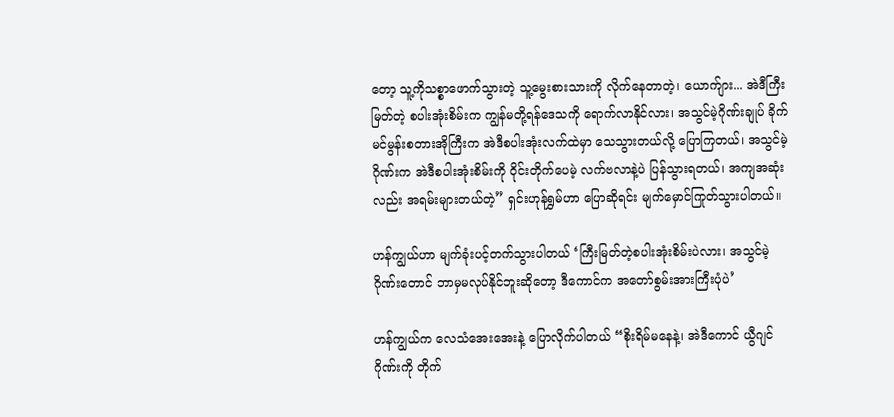တော့ သူ့ကိုသစ္စာဖောက်သွားတဲ့ သူ့မွေးစားသားကို လိုက်နေတာတဲ့၊ ယောက်ျား... အဲဒီကြီးမြတ်တဲ့ စပါးအုံးစိမ်းက ကျွန်မတို့ရန်ဒေသကို ရောက်လာနိုင်လား၊ အသွင်မဲ့ဂိုဏ်းချုပ် ခိုက်မင်မွန်းစတားအိုကြီးက အဲဒီစပါးအုံးလက်ထဲမှာ သေသွားတယ်လို့ ပြောကြတယ်၊ အသွင်မဲ့ဂိုဏ်းက အဲဒီစပါးအုံးစိမ်းကို ဝိုင်းတိုက်ပေမဲ့ လက်ဗလာနဲ့ပဲ ပြန်သွားရတယ်၊ အကျအဆုံးလည်း အရမ်းများတယ်တဲ့” ရှင်းဟုန်ရွှမ်ဟာ ပြောဆိုရင်း မျက်မှောင်ကြုတ်သွားပါတယ်။

ဟန်ကျွယ်ဟာ မျက်ခုံးပင့်တက်သွားပါတယ် ‘ကြီးမြတ်တဲ့စပါးအုံးစိမ်းပဲလား၊ အသွင်မဲ့ဂိုဏ်း‌တောင် ဘာမှမလုပ်နိုင်ဘူးဆိုတော့ ဒီကောင်က အတော်စွမ်းအားကြီးပုံပဲ’

ဟန်ကျွယ်က လေသံအေးအေးနဲ့ ပြောလိုက်ပါတယ် “စိုးရိမ်မနေနဲ့၊ အဲဒီကောင် ယွီဂျင်ဂိုဏ်းကို တိုက်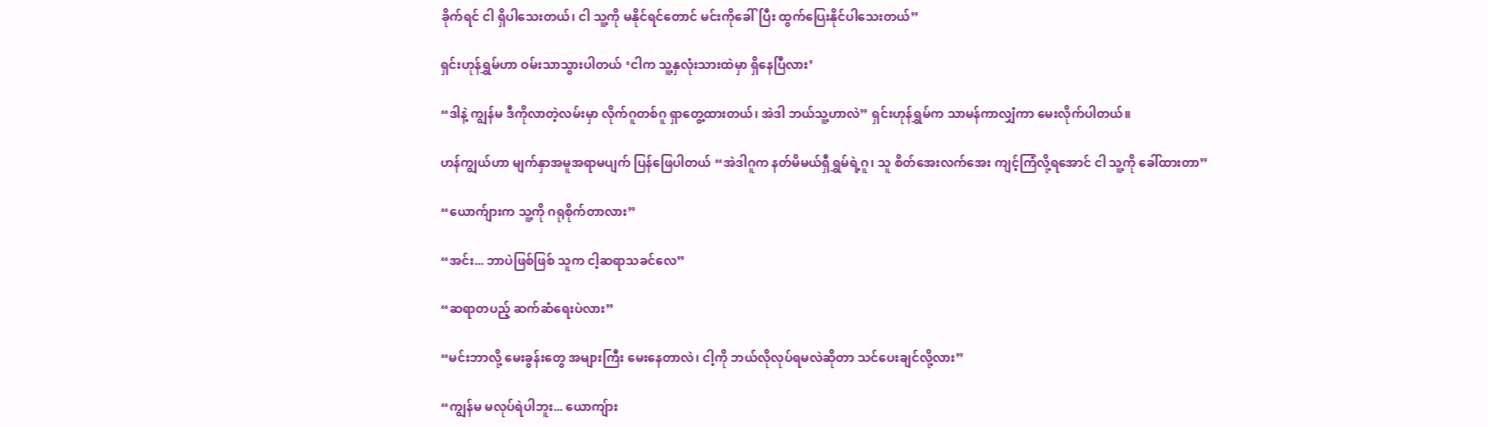ခိုက်ရင် ငါ ရှိပါသေးတယ်၊ ငါ သူ့ကို မနိုင်ရင်တောင် မင်းကိုခေါ်ပြီး ထွက်ပြေးနိုင်ပါသေးတယ်”

ရှင်းဟုန်ရွှမ်ဟာ ဝမ်းသာသွားပါတယ် ‘ငါက သူ့နှလုံးသားထဲမှာ ရှိနေပြီလား’

“ဒါနဲ့ ကျွန်မ ဒီကိုလာတဲ့လမ်းမှာ လိုက်ဂူတစ်ဂူ ရှာတွေ့ထားတယ်၊ အဲဒါ ဘယ်သူ့ဟာလဲ” ရှင်းဟုန်ရွှမ်က သာမန်ကာလျှံကာ မေးလိုက်ပါတယ်။

ဟန်ကျွယ်ဟာ မျက်နှာအမူအရာမပျက် ပြန်ဖြေပါတယ် “အဲဒါဂူက နတ်မိမယ်ရှီရွှမ်ရဲ့ဂူ၊ သူ စိတ်အေးလက်အေး ကျင့်ကြံလို့ရအောင် ငါ သူ့ကို ခေါ်ထားတာ”

“ယောက်ျားက သူ့ကို ဂရုစိုက်တာလား”

“အင်း... ဘာပဲဖြစ်ဖြစ် သူက ငါ့ဆရာသခင်လေ”

“ဆရာတပည့် ဆက်ဆံရေးပဲလား”

“မင်းဘာလို့ မေးခွန်းတွေ အများကြီး မေးနေတာလဲ၊ ငါ့ကို ဘယ်လိုလုပ်ရမလဲဆိုတာ သင်ပေးချင်လို့လား”

“ကျွန်မ မလုပ်ရဲပါဘူး... ယောကျ်ား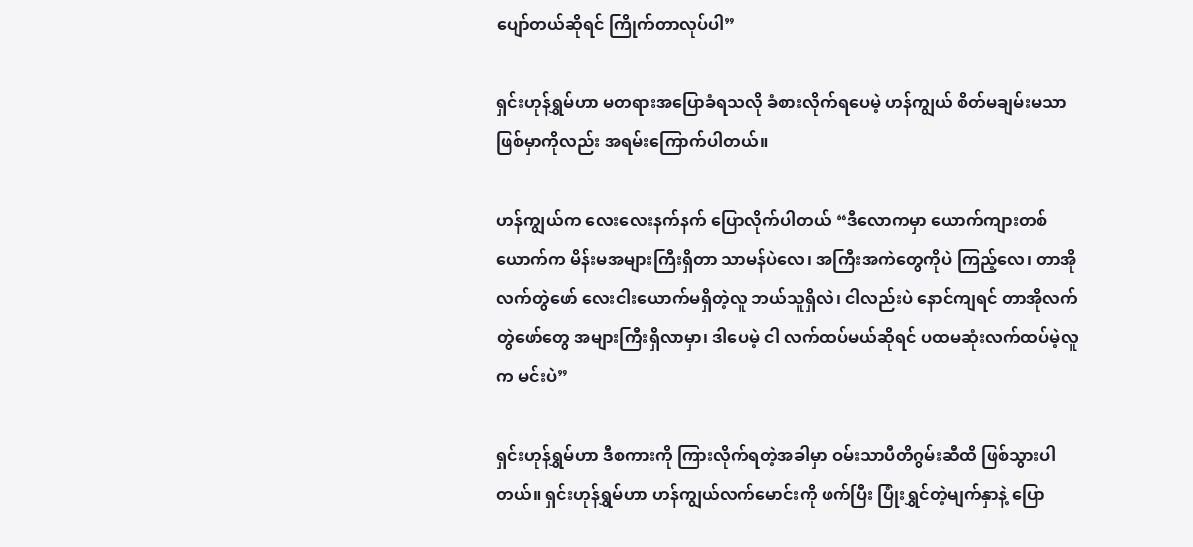ပျော်တယ်ဆိုရင် ကြိုက်တာလုပ်ပါ”

ရှင်းဟုန်ရွှမ်ဟာ မတရားအပြောခံရသလို ခံစားလိုက်ရပေမဲ့ ဟန်ကျွယ် စိတ်မချမ်းမသာ ဖြစ်မှာကိုလည်း အရမ်းကြောက်ပါတယ်။

ဟန်ကျွယ်က လေးလေးနက်နက် ပြောလိုက်ပါတယ် “ဒီလောကမှာ ယောက်ကျားတစ်ယောက်က မိန်းမအများကြီးရှိတာ သာမန်ပဲလေ၊ အကြီးအကဲတွေကိုပဲ ကြည့်လေ၊ တာအိုလက်တွဲဖော် လေးငါးယောက်မရှိတဲ့လူ ဘယ်သူရှိလဲ၊ ငါလည်းပဲ နောင်ကျရင် တာအိုလက်တွဲ‌ဖော်တွေ အများကြီးရှိလာမှာ၊ ဒါပေမဲ့ ငါ လက်ထပ်မယ်ဆိုရင် ပထမဆုံးလက်ထပ်မဲ့လူက မင်းပဲ”

ရှင်းဟုန်ရွှမ်ဟာ ဒီစကားကို ကြားလိုက်ရတဲ့အခါမှာ ဝမ်းသာပီတိဂွမ်းဆီထိ ဖြစ်သွားပါတယ်။ ရှင်းဟုန်ရွှမ်ဟာ ဟန်ကျွယ်လက်မောင်းကို ဖက်ပြီး ပြုံးရွှင်တဲ့မျက်နှာနဲ့ ပြော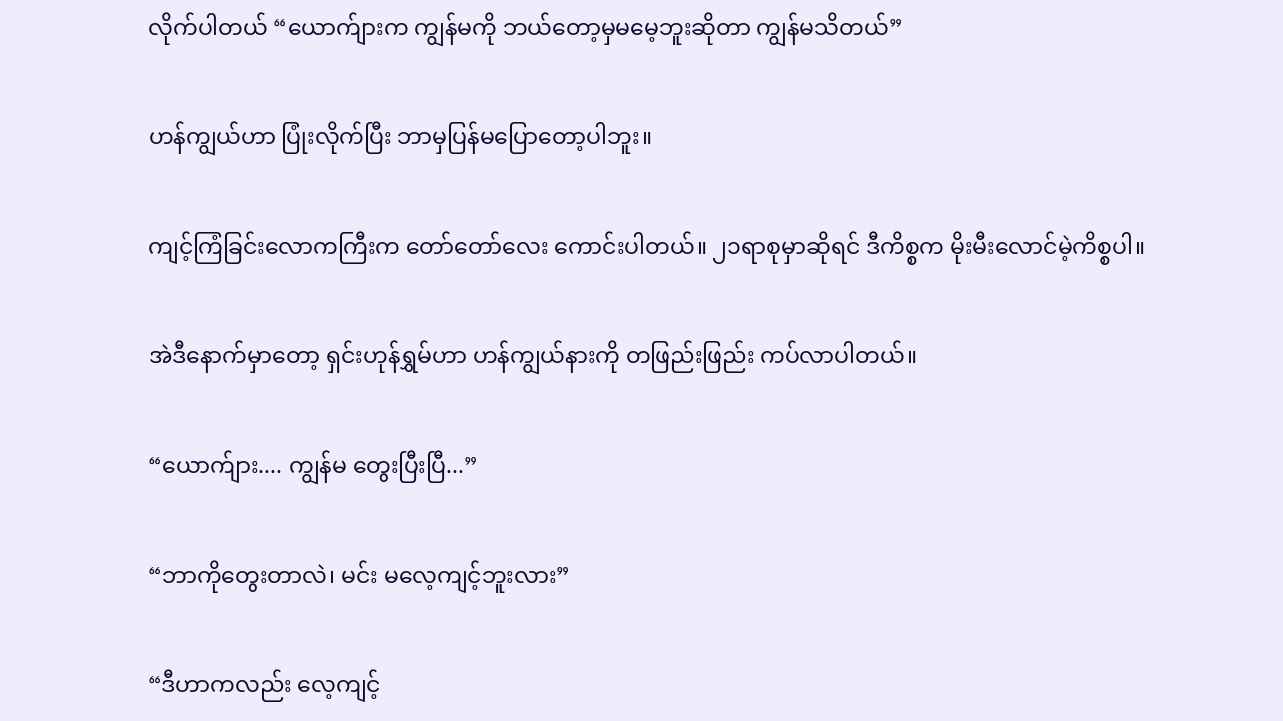လိုက်ပါတယ် “ယောက်ျားက ကျွန်မကို ဘယ်တော့မှမမေ့ဘူးဆိုတာ ကျွန်မသိတယ်”

ဟန်ကျွယ်ဟာ ပြုံးလိုက်ပြီး ဘာမှပြန်မပြောတော့ပါဘူး။

ကျင့်ကြံခြင်းလောကကြီးက တော်တော်လေး ကောင်းပါတယ်။ ၂၁ရာစုမှာဆိုရင် ဒီကိစ္စက မိုးမီးလောင်မဲ့ကိစ္စပါ။

အဲဒီနောက်မှာတော့ ရှင်းဟုန်ရွှမ်ဟာ ဟန်ကျွယ်နားကို တဖြည်းဖြည်း ကပ်လာပါတယ်။

“ယောက်ျား.... ကျွန်မ တွေးပြီးပြီ...”

“ဘာကိုတွေးတာလဲ၊ မင်း မလေ့ကျင့်ဘူးလား”

“ဒီဟာကလည်း လေ့ကျင့်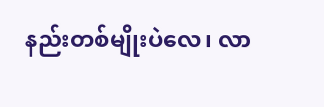နည်းတစ်မျိုးပဲလေ၊ လာ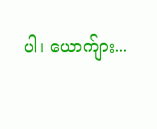ပါ၊ ယောက်ျား...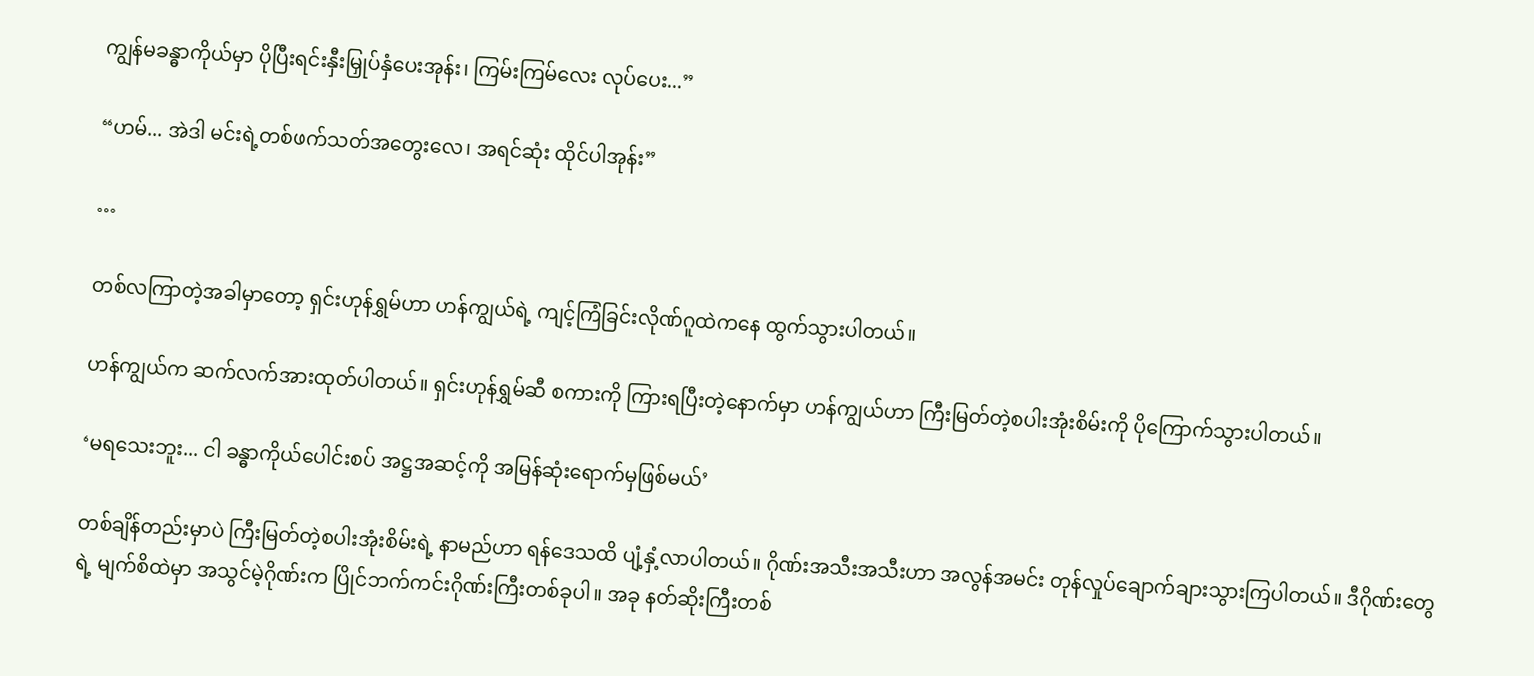ကျွန်မခန္ဓာကိုယ်မှာ ပိုပြီးရင်းနှီးမြှုပ်နှံပေးအုန်း၊ ကြမ်းကြမ်လေး လုပ်ပေး...”

“ဟမ်... အဲဒါ မင်းရဲ့တစ်ဖက်သတ်အတွေးလေ၊ အရင်ဆုံး ထိုင်ပါအုန်း”

…

တစ်လကြာတဲ့အခါမှာတော့ ရှင်းဟုန်ရွှမ်ဟာ ဟန်ကျွယ်ရဲ့ ကျင့်ကြံခြင်းလိုဏ်ဂူထဲကနေ ထွက်သွားပါတယ်။

ဟန်ကျွယ်က ဆက်လက်အားထုတ်ပါတယ်။ ရှင်းဟုန်ရွှမ်ဆီ စကားကို ကြားရပြီးတဲ့နောက်မှာ ဟန်ကျွယ်ဟာ ကြီးမြတ်တဲ့စပါးအုံးစိမ်းကို ပိုကြောက်သွားပါတယ်။

‘မရသေးဘူး... ငါ ခန္ဓာကိုယ်ပေါင်းစပ် အဋ္ဌအဆင့်ကို အမြန်ဆုံးရောက်မှဖြစ်မယ်’

တစ်ချိန်တည်းမှာပဲ ကြီးမြတ်တဲ့စပါးအုံးစိမ်းရဲ့ နာမည်ဟာ ရန်ဒေသထိ ပျံ့နှံ့လာပါတယ်။ ဂိုဏ်းအသီးအသီးဟာ အလွန်အမင်း တုန်လှုပ်ချောက်ချားသွားကြပါတယ်။ ဒီဂိုဏ်းတွေရဲ့ မျက်စိထဲမှာ အသွင်မဲ့ဂိုဏ်းက ပြိုင်ဘက်ကင်းဂိုဏ်းကြီးတစ်ခုပါ။ အခု နတ်ဆိုးကြီးတစ်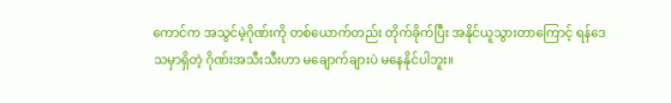ကောင်က အသွင်မဲ့ဂိုဏ်းကို တစ်ယောက်တည်း တိုက်ခိုက်ပြီး အနိုင်ယူသွားတာကြောင့် ရန်ဒေသမှာရှိတဲ့ ဂိုဏ်းအသီးသီးဟာ မချောက်ချားပဲ မနေနိုင်ပါဘူး။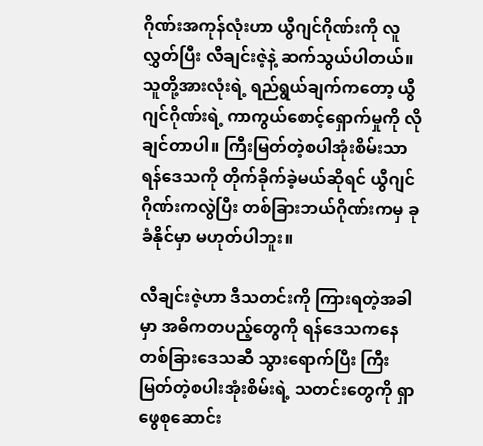ဂိုဏ်းအကုန်လုံးဟာ ယွီဂျင်ဂိုဏ်းကို လူလွှတ်ပြီး လီချင်းဇဲ့နဲ့ ဆက်သွယ်ပါတယ်။ သူတို့အားလုံးရဲ့ ရည်ရွယ်ချက်ကတော့ ယွီဂျင်ဂိုဏ်းရဲ့ ကာကွယ်စောင့်ရှောက်မှုကို လိုချင်တာပါ။ ကြီးမြတ်တဲ့စပါအုံးစိမ်းသာ ရန်ဒေသကို တိုက်ခိုက်ခဲ့မယ်ဆိုရင် ယွီဂျင်ဂိုဏ်းကလွဲပြီး တစ်ခြားဘယ်ဂိုဏ်းကမှ ခုခံနိုင်မှာ မဟုတ်ပါဘူး။

လီချင်းဇဲ့ဟာ ဒီသတင်းကို ကြားရတဲ့အခါမှာ အဓိကတပည့်တွေကို ရန်ဒေသကနေ တစ်ခြားဒေသဆီ သွားရောက်ပြီး ကြီးမြတ်တဲ့စပါးအုံးစိမ်းရဲ့ သတင်းတွေကို ရှာဖွေစုဆောင်း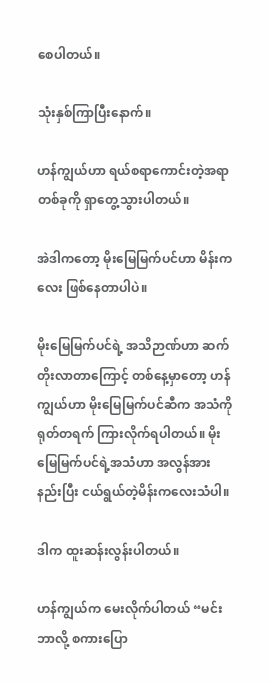စေပါတယ်။

သုံးနှစ်ကြာပြီးနောက်။

ဟန်ကျွယ်ဟာ ရယ်စရာကောင်းတဲ့အရာတစ်ခုကို ရှာတွေ့သွားပါတယ်။

အဲဒါကတော့ မိုးမြေမြက်ပင်ဟာ မိန်းကလေး ဖြစ်နေတာပါပဲ။

မိုးမြေမြက်ပင်ရဲ့ အသိဉာဏ်ဟာ ဆက်တိုးလာတာကြောင့် တစ်နေ့မှာတော့ ဟန်ကျွယ်ဟာ မိုးမြေမြက်ပင်ဆီက အသံကို ရုတ်တရက် ကြားလိုက်ရပါတယ်။ မိုးမြေမြက်ပင်ရဲ့အသံဟာ အလွန်အားနည်းပြီး ငယ်ရွယ်တဲ့မိန်းကလေးသံပါ။

ဒါက ထူးဆန်းလွန်းပါတယ်။

ဟန်ကျွယ်က မေးလိုက်ပါတယ် “မင်း ဘာလို့ စကားပြော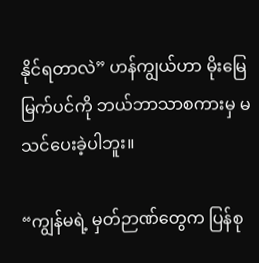နိုင်ရတာလဲ” ဟန်ကျွယ်ဟာ မိုးမြေမြက်ပင်ကို ဘယ်ဘာသာစကားမှ မသင်ပေးခဲ့ပါဘူး။

“ကျွန်မရဲ့ မှတ်ဉာဏ်တွေက ပြန်စု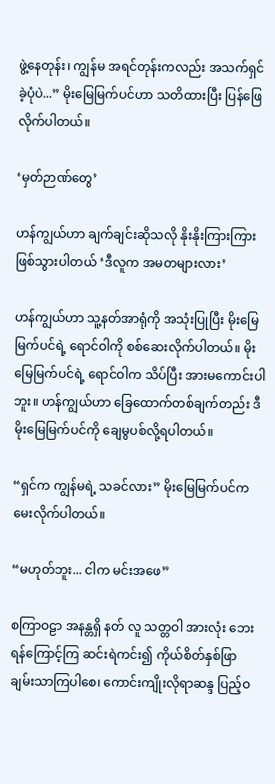ဖွဲ့နေတုန်း၊ ကျွန်မ အရင်တုန်းကလည်း အသက်ရှင်ခဲ့ပုံပဲ...” မိုးမြေမြက်ပင်ဟာ သတိထားပြီး ပြန်ဖြေလိုက်ပါတယ်။

‘မှတ်ဉာဏ်တွေ’

ဟန်ကျွယ်ဟာ ချက်ချင်းဆိုသလို နိုးနိုးကြားကြား ဖြစ်သွားပါတယ် ‘ဒီလူက အမတများလား’

ဟန်ကျွယ်ဟာ သူ့နတ်အာရုံကို အသုံးပြုပြီး မိုးမြေမြက်ပင်ရဲ့ ‌ရောင်ဝါကို စစ်ဆေးလိုက်ပါတယ်။ မိုးမြေမြက်ပင်ရဲ့ ရောင်ဝါက သိပ်ပြီး အားမကောင်းပါဘူး။ ဟန်ကျွယ်ဟာ ခြေထောက်တစ်ချက်တည်း ဒီမိုးမြေမြက်ပင်ကို ချေမွပစ်လို့ရပါတယ်။

“ရှင်က ကျွန်မရဲ့ သခင်လား” မိုးမြေမြက်ပင်က မေးလိုက်ပါတယ်။

“မဟုတ်ဘူး... ငါက မင်းအဖေ”

စကြာဝဠာ အနန္တရှိ နတ် လူ သတ္တဝါ အားလုံး ဘေးရန်ကြောင့်ကြ ဆင်းရဲကင်း၍ ကိုယ်စိတ်နှစ်ဖြာ ချမ်းသာကြပါစေ၊ ကောင်းကျိုးလိုရာဆန္ဒ ပြည့်ဝ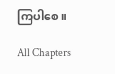ကြပါစေ။

All Chapters